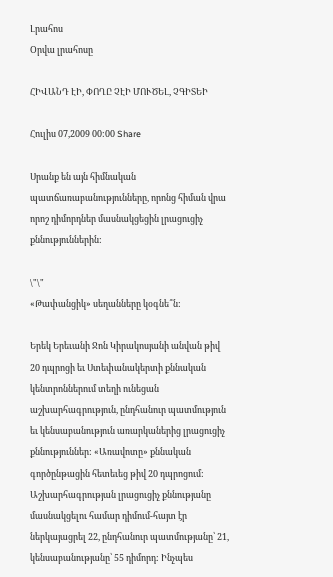Լրահոս
Օրվա լրահոսը

ՀԻՎԱՆԴ ԷԻ, ՓՈՂԸ ՉԷԻ ՄՈՒԾԵԼ, ՉԳԻՏԵԻ

Հուլիս 07,2009 00:00 Share

Սրանք են այն հիմնական պատճառաբանությունները, որոնց հիման վրա որոշ դիմորդներ մասնակցեցին լրացուցիչ քննություններին:

\"\"
«Թափանցիկ» սեղանները կօգնե՞ն:

Երեկ Երեւանի Ջոն Կիրակոսյանի անվան թիվ 20 դպրոցի եւ Ստեփանակերտի քննական կենտրոններում տեղի ունեցան աշխարհագրություն, ընդհանուր պատմություն եւ կենսաբանություն առարկաներից լրացուցիչ քննություններ: «Առավոտը» քննական գործընթացին հետեւեց թիվ 20 դպրոցում: Աշխարհագրության լրացուցիչ քննությանը մասնակցելու համար դիմում-հայտ էր ներկայացրել 22, ընդհանուր պատմությանը՝ 21, կենսաբանությանը՝ 55 դիմորդ: Ինչպես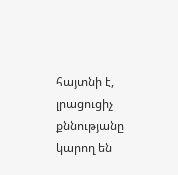հայտնի է, լրացուցիչ քննությանը կարող են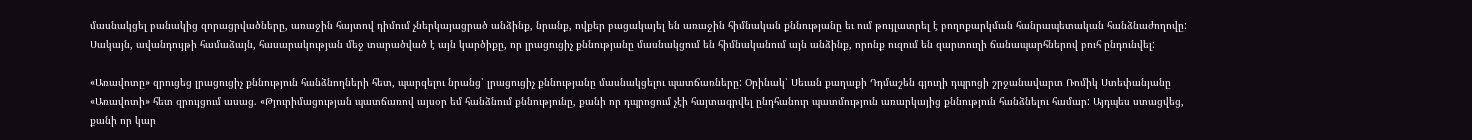մասնակցել բանակից զորացրվածները, առաջին հայտով դիմում չներկայացրած անձինք, նրանք, ովքեր բացակայել են առաջին հիմնական քննությանը եւ ում թույլատրել է բողոքարկման հանրապետական հանձնաժողովը: Սակայն, ավանդույթի համաձայն, հասարակության մեջ տարածված է այն կարծիքը, որ լրացուցիչ քննությանը մասնակցում են հիմնականում այն անձինք, որոնք ուզում են զարտուղի ճանապարհներով բուհ ընդունվել:

«Առավոտը» զրուցեց լրացուցիչ քննություն հանձնողների հետ, պարզելու նրանց՝ լրացուցիչ քննությանը մասնակցելու պատճառները: Օրինակ՝ Սեւան քաղաքի Դդմաշեն գյուղի դպրոցի շրջանավարտ Ռոմիկ Ստեփանյանը «Առավոտի» հետ զրույցում ասաց. «Թյուրիմացության պատճառով այսօր եմ հանձնում քննությունը, քանի որ դպրոցում չէի հայտագրվել ընդհանուր պատմություն առարկայից քննություն հանձնելու համար: Այդպես ստացվեց, քանի որ կար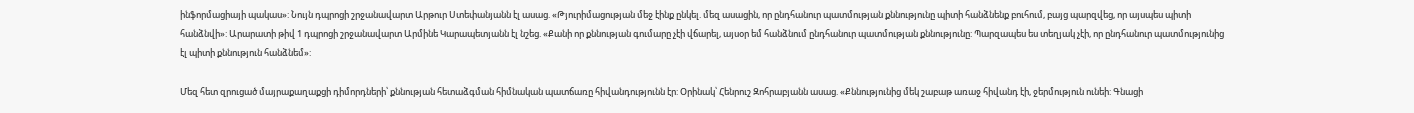ինֆորմացիայի պակաս»: Նույն դպրոցի շրջանավարտ Արթուր Ստեփանյանն էլ ասաց. «Թյուրիմացության մեջ էինք ընկել. մեզ ասացին, որ ընդհանուր պատմության քննությունը պիտի հանձնենք բուհում, բայց պարզվեց, որ այսպես պիտի հանձնվի»: Արարատի թիվ 1 դպրոցի շրջանավարտ Արմինե Կարապետյանն էլ նշեց. «Քանի որ քննության գումարը չէի վճարել, այսօր եմ հանձնում ընդհանուր պատմության քննությունը: Պարզապես ես տեղյակ չէի, որ ընդհանուր պատմությունից էլ պիտի քննություն հանձնեմ»:

Մեզ հետ զրուցած մայրաքաղաքցի դիմորդների՝ քննության հետաձգման հիմնական պատճառը հիվանդությունն էր: Օրինակ՝ Հենրուշ Զոհրաբյանն ասաց. «Քննությունից մեկ շաբաթ առաջ հիվանդ էի, ջերմություն ունեի: Գնացի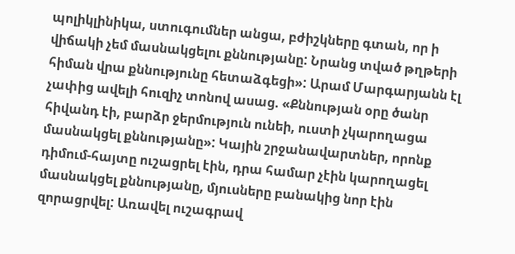պոլիկլինիկա, ստուգումներ անցա, բժիշկները գտան, որ ի վիճակի չեմ մասնակցելու քննությանը: Նրանց տված թղթերի հիման վրա քննությունը հետաձգեցի»: Արամ Մարգարյանն էլ չափից ավելի հուզիչ տոնով ասաց. «Քննության օրը ծանր հիվանդ էի, բարձր ջերմություն ունեի, ուստի չկարողացա մասնակցել քննությանը»: Կային շրջանավարտներ, որոնք դիմում-հայտը ուշացրել էին, դրա համար չէին կարողացել մասնակցել քննությանը, մյուսները բանակից նոր էին զորացրվել: Առավել ուշագրավ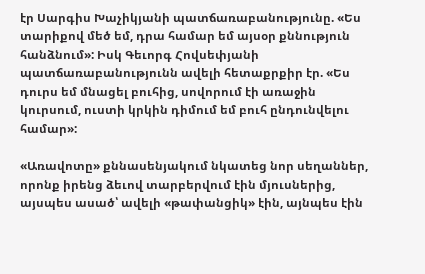էր Սարգիս Խաչիկյանի պատճառաբանությունը. «Ես տարիքով մեծ եմ, դրա համար եմ այսօր քննություն հանձնում»: Իսկ Գեւորգ Հովսեփյանի պատճառաբանությունն ավելի հետաքրքիր էր. «Ես դուրս եմ մնացել բուհից, սովորում էի առաջին կուրսում, ուստի կրկին դիմում եմ բուհ ընդունվելու համար»:

«Առավոտը» քննասենյակում նկատեց նոր սեղաններ, որոնք իրենց ձեւով տարբերվում էին մյուսներից, այսպես ասած՝ ավելի «թափանցիկ» էին, այնպես էին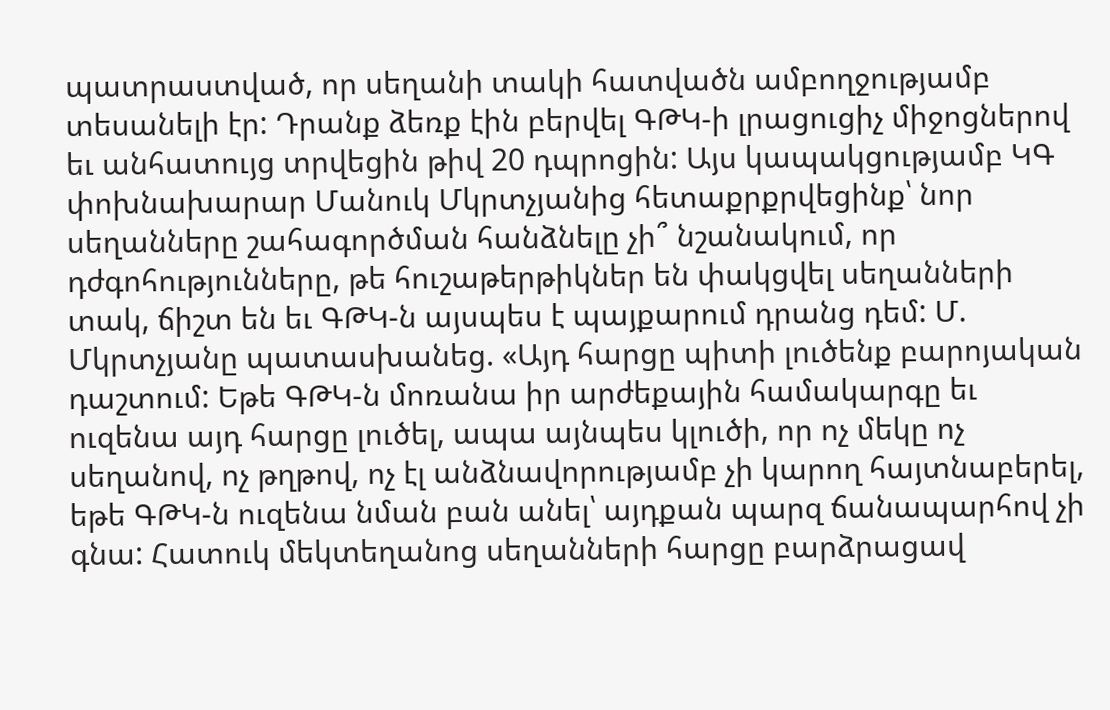պատրաստված, որ սեղանի տակի հատվածն ամբողջությամբ տեսանելի էր: Դրանք ձեռք էին բերվել ԳԹԿ-ի լրացուցիչ միջոցներով եւ անհատույց տրվեցին թիվ 20 դպրոցին: Այս կապակցությամբ ԿԳ փոխնախարար Մանուկ Մկրտչյանից հետաքրքրվեցինք՝ նոր սեղանները շահագործման հանձնելը չի՞ նշանակում, որ դժգոհությունները, թե հուշաթերթիկներ են փակցվել սեղանների տակ, ճիշտ են եւ ԳԹԿ-ն այսպես է պայքարում դրանց դեմ: Մ. Մկրտչյանը պատասխանեց. «Այդ հարցը պիտի լուծենք բարոյական դաշտում: Եթե ԳԹԿ-ն մոռանա իր արժեքային համակարգը եւ ուզենա այդ հարցը լուծել, ապա այնպես կլուծի, որ ոչ մեկը ոչ սեղանով, ոչ թղթով, ոչ էլ անձնավորությամբ չի կարող հայտնաբերել, եթե ԳԹԿ-ն ուզենա նման բան անել՝ այդքան պարզ ճանապարհով չի գնա: Հատուկ մեկտեղանոց սեղանների հարցը բարձրացավ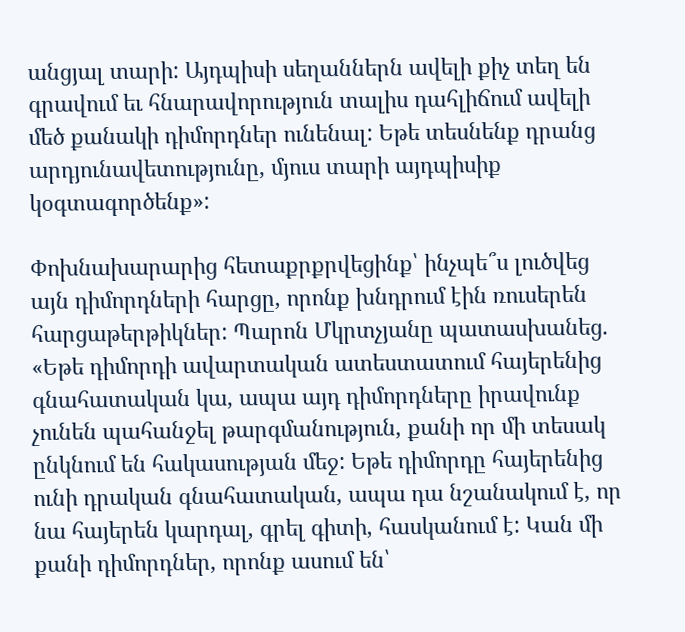անցյալ տարի: Այդպիսի սեղաններն ավելի քիչ տեղ են գրավում եւ հնարավորություն տալիս դահլիճում ավելի մեծ քանակի դիմորդներ ունենալ: Եթե տեսնենք դրանց արդյունավետությունը, մյուս տարի այդպիսիք կօգտագործենք»:

Փոխնախարարից հետաքրքրվեցինք՝ ինչպե՞ս լուծվեց այն դիմորդների հարցը, որոնք խնդրում էին ռուսերեն հարցաթերթիկներ: Պարոն Մկրտչյանը պատասխանեց. «Եթե դիմորդի ավարտական ատեստատում հայերենից գնահատական կա, ապա այդ դիմորդները իրավունք չունեն պահանջել թարգմանություն, քանի որ մի տեսակ ընկնում են հակասության մեջ: Եթե դիմորդը հայերենից ունի դրական գնահատական, ապա դա նշանակում է, որ նա հայերեն կարդալ, գրել գիտի, հասկանում է: Կան մի քանի դիմորդներ, որոնք ասում են՝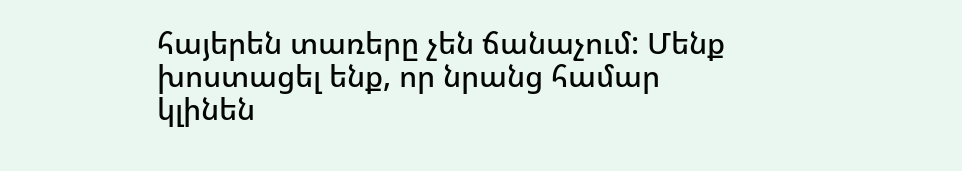հայերեն տառերը չեն ճանաչում: Մենք խոստացել ենք, որ նրանց համար կլինեն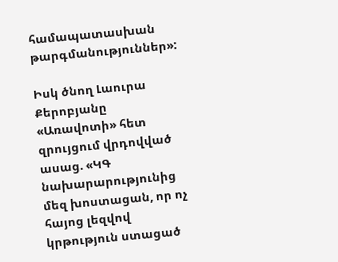համապատասխան թարգմանություններ»:

Իսկ ծնող Լաուրա Քերոբյանը «Առավոտի» հետ զրույցում վրդովված ասաց. «ԿԳ նախարարությունից մեզ խոստացան, որ ոչ հայոց լեզվով կրթություն ստացած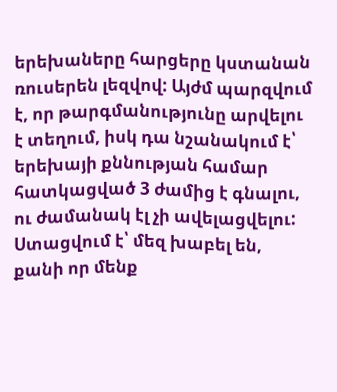երեխաները հարցերը կստանան ռուսերեն լեզվով: Այժմ պարզվում է, որ թարգմանությունը արվելու է տեղում, իսկ դա նշանակում է՝ երեխայի քննության համար հատկացված 3 ժամից է գնալու, ու ժամանակ էլ չի ավելացվելու: Ստացվում է՝ մեզ խաբել են, քանի որ մենք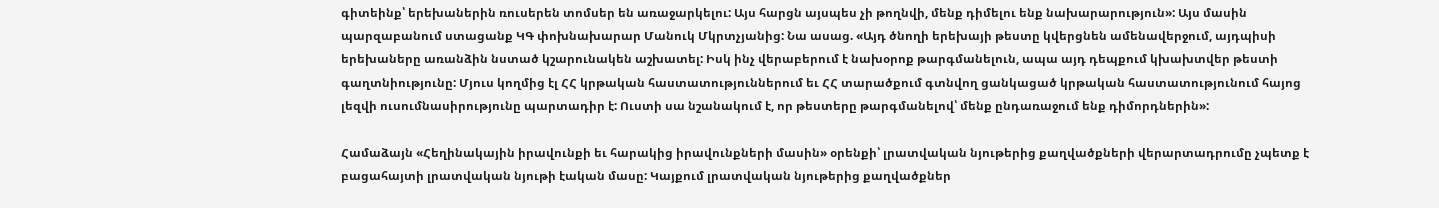գիտեինք՝ երեխաներին ռուսերեն տոմսեր են առաջարկելու: Այս հարցն այսպես չի թողնվի, մենք դիմելու ենք նախարարություն»: Այս մասին պարզաբանում ստացանք ԿԳ փոխնախարար Մանուկ Մկրտչյանից: Նա ասաց. «Այդ ծնողի երեխայի թեստը կվերցնեն ամենավերջում, այդպիսի երեխաները առանձին նստած կշարունակեն աշխատել: Իսկ ինչ վերաբերում է նախօրոք թարգմանելուն, ապա այդ դեպքում կխախտվեր թեստի գաղտնիությունը: Մյուս կողմից էլ ՀՀ կրթական հաստատություններում եւ ՀՀ տարածքում գտնվող ցանկացած կրթական հաստատությունում հայոց լեզվի ուսումնասիրությունը պարտադիր է: Ուստի սա նշանակում է, որ թեստերը թարգմանելով՝ մենք ընդառաջում ենք դիմորդներին»:

Համաձայն «Հեղինակային իրավունքի եւ հարակից իրավունքների մասին» օրենքի՝ լրատվական նյութերից քաղվածքների վերարտադրումը չպետք է բացահայտի լրատվական նյութի էական մասը: Կայքում լրատվական նյութերից քաղվածքներ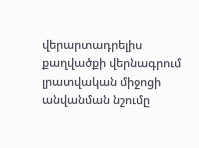վերարտադրելիս քաղվածքի վերնագրում լրատվական միջոցի անվանման նշումը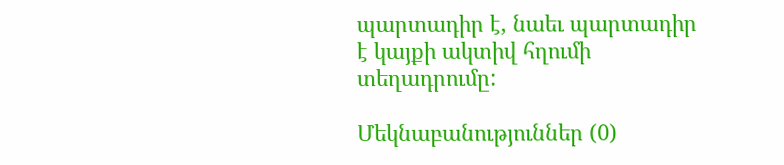պարտադիր է, նաեւ պարտադիր է կայքի ակտիվ հղումի տեղադրումը:

Մեկնաբանություններ (0)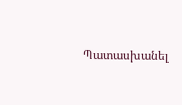Պատասխանել